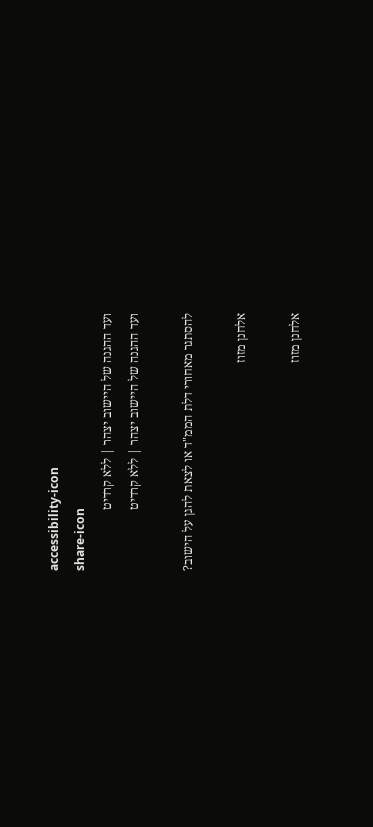accessibility-icon
share-icon
ועד ההגנה של היישוב יצהר | ללא קרדיט
ועד ההגנה של היישוב יצהר | ללא קרדיט

להסתגר מאחורי דלת הממ"ד או לצאת להגן על הישוב?

אלחנן מזוז

אלחנן מזוז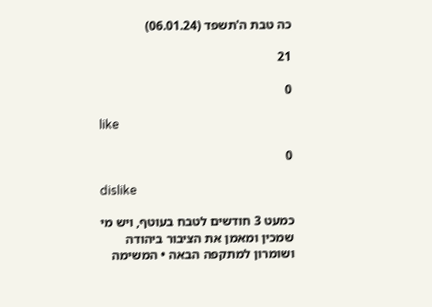כה טבת ה'תשפד (06.01.24)

21

0

like

0

dislike

כמעט 3 חודשים לטבח בעוטף, ויש מי שמכין ומאמן את הציבור ביהודה ושומרון למתקפה הבאה • המשימה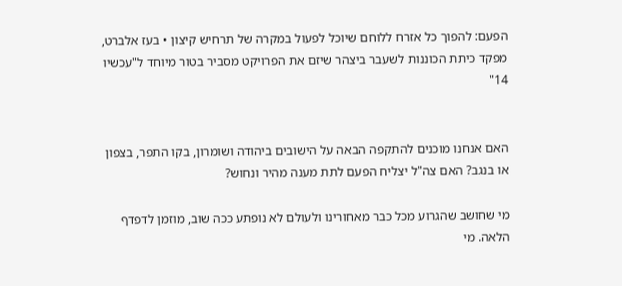הפעם: להפוך כל אזרח ללוחם שיוכל לפעול במקרה של תרחיש קיצון • בעז אלברט, מפקד כיתת הכוננות לשעבר ביצהר שיזם את הפרויקט מסביר בטור מיוחד ל"עכשיו 14"


האם אנחנו מוכנים להתקפה הבאה על הישובים ביהודה ושומרון, בקו התפר, בצפון או בנגב? האם צה"ל יצליח הפעם לתת מענה מהיר ונחוש?

מי שחושב שהגרוע מכל כבר מאחורינו ולעולם לא נופתע ככה שוב, מוזמן לדפדף הלאה. מי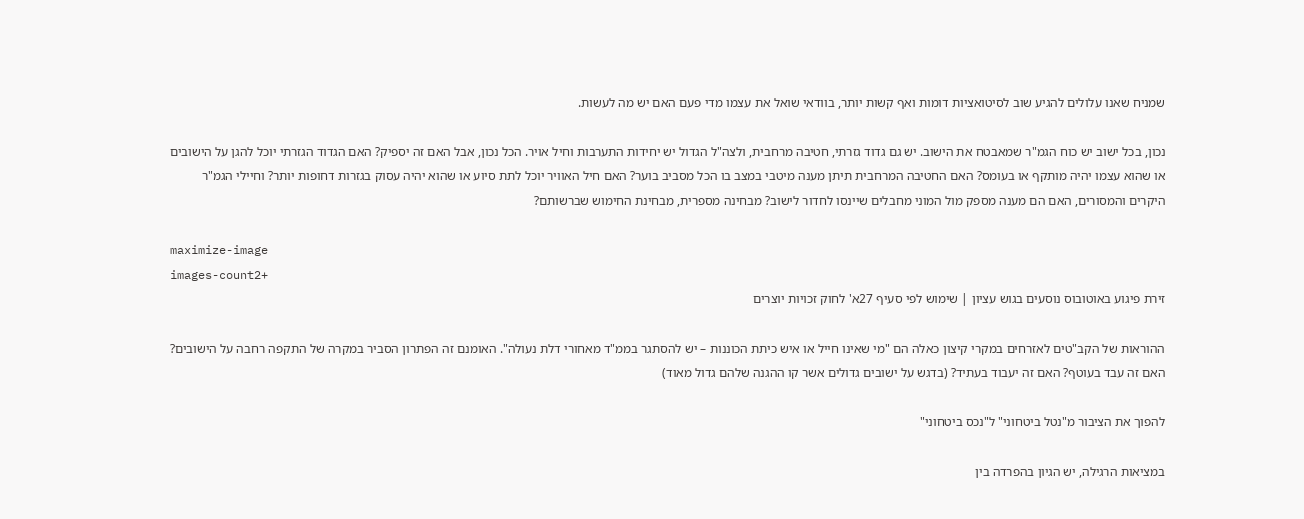שמניח שאנו עלולים להגיע שוב לסיטואציות דומות ואף קשות יותר, בוודאי שואל את עצמו מדי פעם האם יש מה לעשות.

נכון, בכל ישוב יש כוח הגמ"ר שמאבטח את הישוב. יש גם גדוד גזרתי, חטיבה מרחבית, ולצה"ל הגדול יש יחידות התערבות וחיל אויר. הכל נכון, אבל האם זה יספיק? האם הגדוד הגזרתי יוכל להגן על הישובים או שהוא עצמו יהיה מותקף או בעומס? האם החטיבה המרחבית תיתן מענה מיטבי במצב בו הכל מסביב בוער? האם חיל האוויר יוכל לתת סיוע או שהוא יהיה עסוק בגזרות דחופות יותר? וחיילי הגמ"ר היקרים והמסורים, האם הם מענה מספק מול המוני מחבלים שיינסו לחדור לישוב? מבחינה מספרית, מבחינת החימוש שברשותם?

maximize-image
images-count2+
זירת פיגוע באוטובוס נוסעים בגוש עציון | שימוש לפי סעיף 27א' לחוק זכויות יוצרים

ההוראות של הקב"טים לאזרחים במקרי קיצון כאלה הם "מי שאינו חייל או איש כיתת הכוננות – יש להסתגר בממ"ד מאחורי דלת נעולה". האומנם זה הפתרון הסביר במקרה של התקפה רחבה על הישובים? האם זה עבד בעוטף? האם זה יעבוד בעתיד? (בדגש על ישובים גדולים אשר קו ההגנה שלהם גדול מאוד)

להפוך את הציבור מ"נטל ביטחוני" ל"נכס ביטחוני"

במציאות הרגילה, יש הגיון בהפרדה בין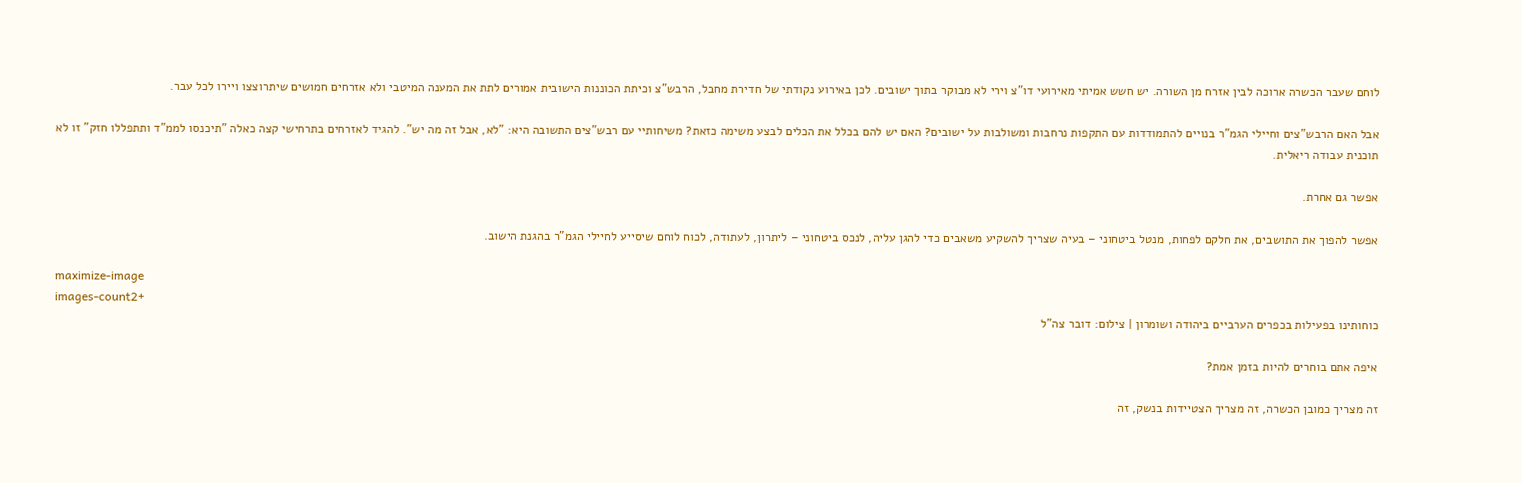לוחם שעבר הכשרה ארוכה לבין אזרח מן השורה. יש חשש אמיתי מאירועי דו"צ וירי לא מבוקר בתוך ישובים. לכן באירוע נקודתי של חדירת מחבל, הרבש"צ וכיתת הכוננות הישובית אמורים לתת את המענה המיטבי ולא אזרחים חמושים שיתרוצצו ויירו לכל עבר.

אבל האם הרבש"צים וחיילי הגמ"ר בנויים להתמודדות עם התקפות נרחבות ומשולבות על ישובים? האם יש להם בכלל את הכלים לבצע משימה כזאת? משיחותיי עם רבש"צים התשובה היא: "לא, אבל זה מה יש". להגיד לאזרחים בתרחישי קצה כאלה "תיכנסו לממ"ד ותתפללו חזק" זו לא תוכנית עבודה ריאלית.

אפשר גם אחרת.

אפשר להפוך את התושבים, את חלקם לפחות, מנטל ביטחוני – בעיה שצריך להשקיע משאבים כדי להגן עליה, לנכס ביטחוני – ליתרון, לעתודה, לכוח לוחם שיסייע לחיילי הגמ"ר בהגנת הישוב.

maximize-image
images-count2+
כוחותינו בפעילות בכפרים הערביים ביהודה ושומרון | צילום: דובר צה"ל

איפה אתם בוחרים להיות בזמן אמת?

זה מצריך כמובן הכשרה, זה מצריך הצטיידות בנשק, זה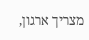מצריך ארגון,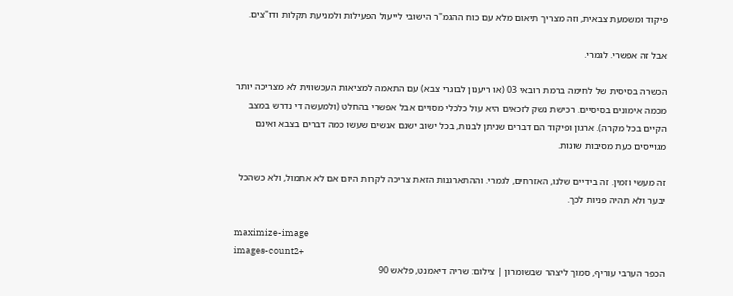פיקוד ומשמעת צבאית, וזה מצריך תיאום מלא עם כוח ההגמ"ר הישובי לייעול הפעילות ולמניעת תקלות ודו"צים.

אבל זה אפשרי. לגמרי.

הכשרה בסיסית של לחימה ברמת רובאי 03 (או ריענון לבוגרי צבא) עם התאמה למציאות העכשווית לא מצריכה יותר מכמה אימונים בסיסיים. רכישת נשק לזכאים היא עול כלכלי מסויים אבל אפשרי בהחלט (ולמעשה די נדרש במצב הקיים בכל מקרה). ארגון ופיקוד הם דברים שניתן לבנות, בכל ישוב ישנם אנשים שעשו כמה דברים בצבא ואינם מגוייסים כעת מסיבות שונות.

זה מעשי וזמין. זה בידיים שלנו, האזרחים, לגמרי. וההתארגנות הזאת צריכה לקרות היום אם לא אתמול, ולא כשהכל יבער ולא תהיה פניות לכך.

maximize-image
images-count2+
הכפר הערבי עוריף, סמוך ליצהר שבשומרון | צילום: שריה דיאמנט, פלאש 90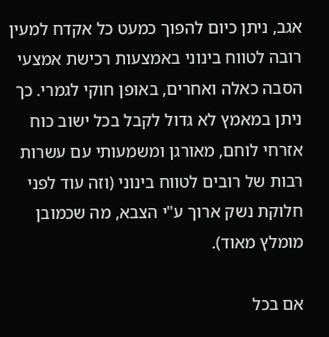אגב, ניתן כיום להפוך כמעט כל אקדח למעין רובה לטווח בינוני באמצעות רכישת אמצעי הסבה כאלה ואחרים, באופן חוקי לגמרי. כך ניתן במאמץ לא גדול לקבל בכל ישוב כוח אזרחי לוחם, מאורגן ומשמעותי עם עשרות רבות של רובים לטווח בינוני (וזה עוד לפני חלוקת נשק ארוך ע"י הצבא, מה שכמובן מומלץ מאוד).

אם בכל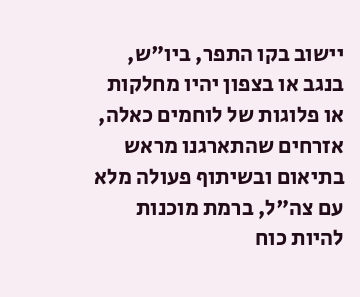יישוב בקו התפר, ביו"ש, בנגב או בצפון יהיו מחלקות או פלוגות של לוחמים כאלה, אזרחים שהתארגנו מראש בתיאום ובשיתוף פעולה מלא עם צה"ל, ברמת מוכנות להיות כוח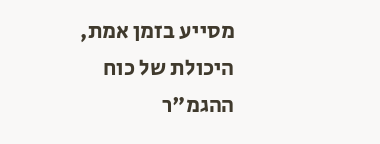מסייע בזמן אמת, היכולת של כוח ההגמ"ר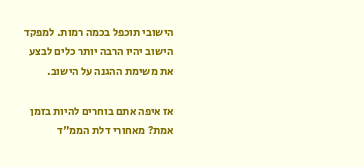הישובי תוכפל בכמה רמות. למפקד הישוב יהיו הרבה יותר כלים לבצע את משימת ההגנה על הישוב.

אז איפה אתם בוחרים להיות בזמן אמת? מאחורי דלת הממ"ד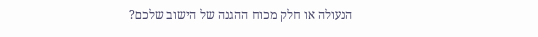הנעולה או חלק מכוח ההגנה של הישוב שלכם?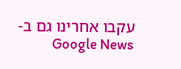עקבו אחרינו גם ב-Google News